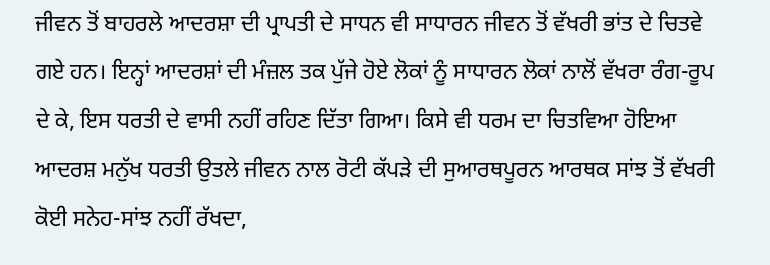ਜੀਵਨ ਤੋਂ ਬਾਹਰਲੇ ਆਦਰਸ਼ਾ ਦੀ ਪ੍ਰਾਪਤੀ ਦੇ ਸਾਧਨ ਵੀ ਸਾਧਾਰਨ ਜੀਵਨ ਤੋਂ ਵੱਖਰੀ ਭਾਂਤ ਦੇ ਚਿਤਵੇ ਗਏ ਹਨ। ਇਨ੍ਹਾਂ ਆਦਰਸ਼ਾਂ ਦੀ ਮੰਜ਼ਲ ਤਕ ਪੁੱਜੇ ਹੋਏ ਲੋਕਾਂ ਨੂੰ ਸਾਧਾਰਨ ਲੋਕਾਂ ਨਾਲੋਂ ਵੱਖਰਾ ਰੰਗ-ਰੂਪ ਦੇ ਕੇ, ਇਸ ਧਰਤੀ ਦੇ ਵਾਸੀ ਨਹੀਂ ਰਹਿਣ ਦਿੱਤਾ ਗਿਆ। ਕਿਸੇ ਵੀ ਧਰਮ ਦਾ ਚਿਤਵਿਆ ਹੋਇਆ ਆਦਰਸ਼ ਮਨੁੱਖ ਧਰਤੀ ਉਤਲੇ ਜੀਵਨ ਨਾਲ ਰੋਟੀ ਕੱਪੜੇ ਦੀ ਸੁਆਰਥਪੂਰਨ ਆਰਥਕ ਸਾਂਝ ਤੋਂ ਵੱਖਰੀ ਕੋਈ ਸਨੇਹ-ਸਾਂਝ ਨਹੀਂ ਰੱਖਦਾ,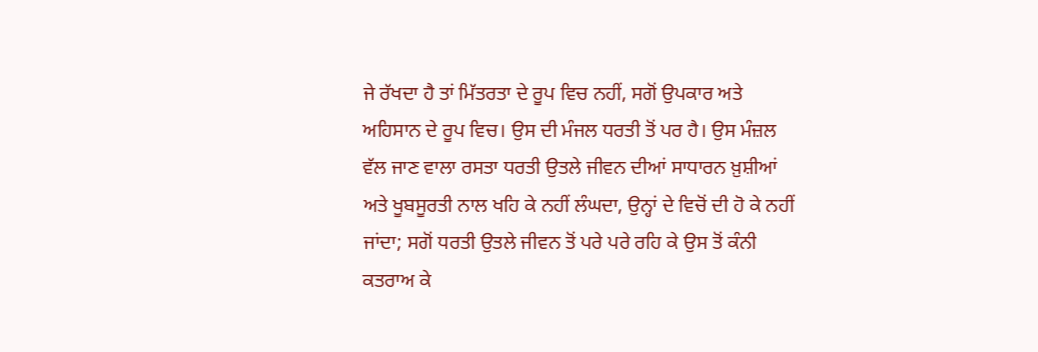ਜੇ ਰੱਖਦਾ ਹੈ ਤਾਂ ਮਿੱਤਰਤਾ ਦੇ ਰੂਪ ਵਿਚ ਨਹੀਂ, ਸਗੋਂ ਉਪਕਾਰ ਅਤੇ ਅਹਿਸਾਨ ਦੇ ਰੂਪ ਵਿਚ। ਉਸ ਦੀ ਮੰਜਲ ਧਰਤੀ ਤੋਂ ਪਰ ਹੈ। ਉਸ ਮੰਜ਼ਲ ਵੱਲ ਜਾਣ ਵਾਲਾ ਰਸਤਾ ਧਰਤੀ ਉਤਲੇ ਜੀਵਨ ਦੀਆਂ ਸਾਧਾਰਨ ਖ਼ੁਸ਼ੀਆਂ ਅਤੇ ਖੂਬਸੂਰਤੀ ਨਾਲ ਖਹਿ ਕੇ ਨਹੀਂ ਲੰਘਦਾ, ਉਨ੍ਹਾਂ ਦੇ ਵਿਚੋਂ ਦੀ ਹੋ ਕੇ ਨਹੀਂ ਜਾਂਦਾ; ਸਗੋਂ ਧਰਤੀ ਉਤਲੇ ਜੀਵਨ ਤੋਂ ਪਰੇ ਪਰੇ ਰਹਿ ਕੇ ਉਸ ਤੋਂ ਕੰਨੀ ਕਤਰਾਅ ਕੇ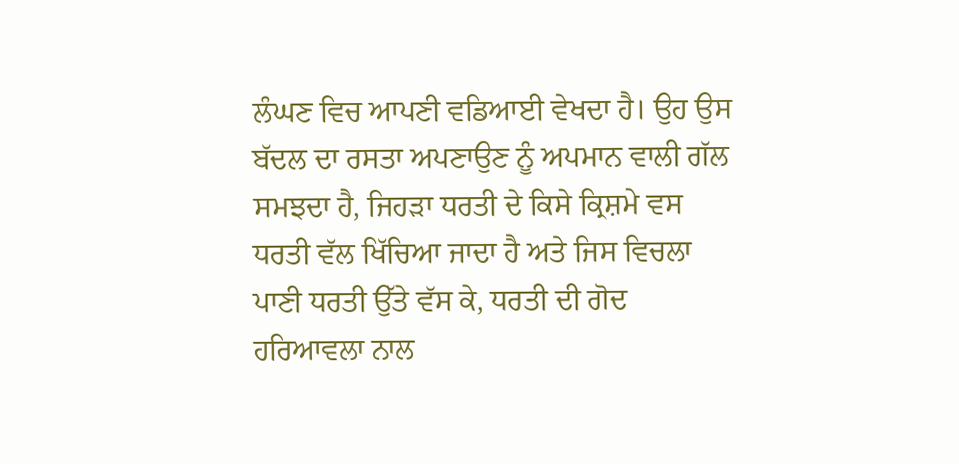ਲੰਘਣ ਵਿਚ ਆਪਣੀ ਵਡਿਆਈ ਵੇਖਦਾ ਹੈ। ਉਹ ਉਸ ਬੱਦਲ ਦਾ ਰਸਤਾ ਅਪਣਾਉਣ ਨੂੰ ਅਪਮਾਨ ਵਾਲੀ ਗੱਲ ਸਮਝਦਾ ਹੈ, ਜਿਹੜਾ ਧਰਤੀ ਦੇ ਕਿਸੇ ਕ੍ਰਿਸ਼ਮੇ ਵਸ ਧਰਤੀ ਵੱਲ ਖਿੱਚਿਆ ਜਾਦਾ ਹੈ ਅਤੇ ਜਿਸ ਵਿਚਲਾ ਪਾਣੀ ਧਰਤੀ ਉੱਤੇ ਵੱਸ ਕੇ, ਧਰਤੀ ਦੀ ਗੋਦ ਹਰਿਆਵਲਾ ਨਾਲ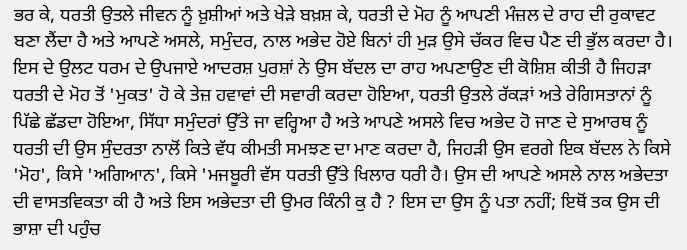ਭਰ ਕੇ, ਧਰਤੀ ਉਤਲੇ ਜੀਵਨ ਨੂੰ ਖ਼ੁਸ਼ੀਆਂ ਅਤੇ ਖੇੜੇ ਬਖ਼ਸ਼ ਕੇ, ਧਰਤੀ ਦੇ ਮੋਹ ਨੂੰ ਆਪਣੀ ਮੰਜ਼ਲ ਦੇ ਰਾਹ ਦੀ ਰੁਕਾਵਟ ਬਣਾ ਲੈਂਦਾ ਹੈ ਅਤੇ ਆਪਣੇ ਅਸਲੇ, ਸਮੁੰਦਰ, ਨਾਲ ਅਭੇਦ ਹੋਏ ਬਿਨਾਂ ਹੀ ਮੁੜ ਉਸੇ ਚੱਕਰ ਵਿਚ ਪੈਣ ਦੀ ਭੁੱਲ ਕਰਦਾ ਹੈ। ਇਸ ਦੇ ਉਲਟ ਧਰਮ ਦੇ ਉਪਜਾਏ ਆਦਰਸ਼ ਪੁਰਸ਼ਾਂ ਨੇ ਉਸ ਬੱਦਲ ਦਾ ਰਾਹ ਅਪਣਾਉਣ ਦੀ ਕੋਸ਼ਿਸ਼ ਕੀਤੀ ਹੈ ਜਿਹੜਾ ਧਰਤੀ ਦੇ ਮੋਹ ਤੋਂ 'ਮੁਕਤ' ਹੋ ਕੇ ਤੇਜ਼ ਹਵਾਵਾਂ ਦੀ ਸਵਾਰੀ ਕਰਦਾ ਹੋਇਆ, ਧਰਤੀ ਉਤਲੇ ਰੱਕੜਾਂ ਅਤੇ ਰੇਗਿਸਤਾਨਾਂ ਨੂੰ ਪਿੱਛੇ ਛੱਡਦਾ ਹੋਇਆ, ਸਿੱਧਾ ਸਮੁੰਦਰਾਂ ਉੱਤੇ ਜਾ ਵਰ੍ਹਿਆ ਹੈ ਅਤੇ ਆਪਣੇ ਅਸਲੇ ਵਿਚ ਅਭੇਦ ਹੋ ਜਾਣ ਦੇ ਸੁਆਰਥ ਨੂੰ ਧਰਤੀ ਦੀ ਉਸ ਸੁੰਦਰਤਾ ਨਾਲੋਂ ਕਿਤੇ ਵੱਧ ਕੀਮਤੀ ਸਮਝਣ ਦਾ ਮਾਣ ਕਰਦਾ ਹੈ, ਜਿਹੜੀ ਉਸ ਵਰਗੇ ਇਕ ਬੱਦਲ ਨੇ ਕਿਸੇ 'ਮੋਹ', ਕਿਸੇ 'ਅਗਿਆਨ', ਕਿਸੇ 'ਮਜਬੂਰੀ ਵੱਸ ਧਰਤੀ ਉੱਤੇ ਖਿਲਾਰ ਧਰੀ ਹੈ। ਉਸ ਦੀ ਆਪਣੇ ਅਸਲੇ ਨਾਲ ਅਭੇਦਤਾ ਦੀ ਵਾਸਤਵਿਕਤਾ ਕੀ ਹੈ ਅਤੇ ਇਸ ਅਭੇਦਤਾ ਦੀ ਉਮਰ ਕਿੰਨੀ ਕੁ ਹੈ ? ਇਸ ਦਾ ਉਸ ਨੂੰ ਪਤਾ ਨਹੀਂ; ਇਥੋਂ ਤਕ ਉਸ ਦੀ ਭਾਸ਼ਾ ਦੀ ਪਹੁੰਚ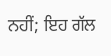ਨਹੀਂ; ਇਹ ਗੱਲ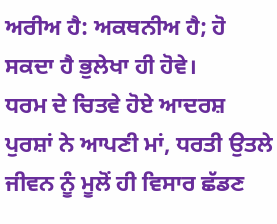ਅਰੀਅ ਹੈ: ਅਕਥਨੀਅ ਹੈ; ਹੋ ਸਕਦਾ ਹੈ ਭੁਲੇਖਾ ਹੀ ਹੋਵੇ।
ਧਰਮ ਦੇ ਚਿਤਵੇ ਹੋਏ ਆਦਰਸ਼ ਪੁਰਸ਼ਾਂ ਨੇ ਆਪਣੀ ਮਾਂ, ਧਰਤੀ ਉਤਲੇ ਜੀਵਨ ਨੂੰ ਮੂਲੋਂ ਹੀ ਵਿਸਾਰ ਛੱਡਣ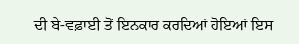ਦੀ ਬੇ-ਵਫ਼ਾਈ ਤੋਂ ਇਨਕਾਰ ਕਰਦਿਆਂ ਹੋਇਆਂ ਇਸ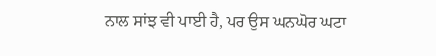ਨਾਲ ਸਾਂਝ ਵੀ ਪਾਈ ਹੈ, ਪਰ ਉਸ ਘਨਘੋਰ ਘਟਾ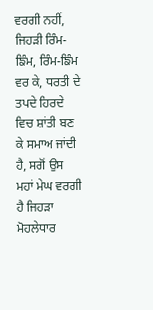ਵਰਗੀ ਨਹੀਂ, ਜਿਹੜੀ ਰਿੰਮ-ਙਿੰਮ, ਰਿੰਮ-ਙਿੰਮ ਵਰ ਕੇ, ਧਰਤੀ ਦੇ ਤਪਦੇ ਹਿਰਦੇ ਵਿਚ ਸ਼ਾਂਤੀ ਬਣ ਕੇ ਸਮਾਅ ਜਾਂਦੀ ਹੈ, ਸਗੋਂ ਉਸ ਮਹਾਂ ਮੇਘ ਵਰਗੀ ਹੈ ਜਿਹੜਾ ਮੋਹਲੇਧਾਰ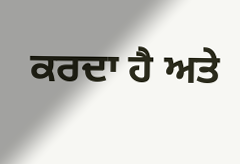ਕਰਦਾ ਹੈ ਅਤੇ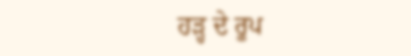ਹੜ੍ਹ ਦੇ ਰੂਪ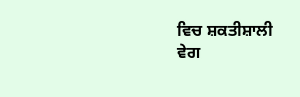ਵਿਚ ਸ਼ਕਤੀਸ਼ਾਲੀ ਵੇਗ